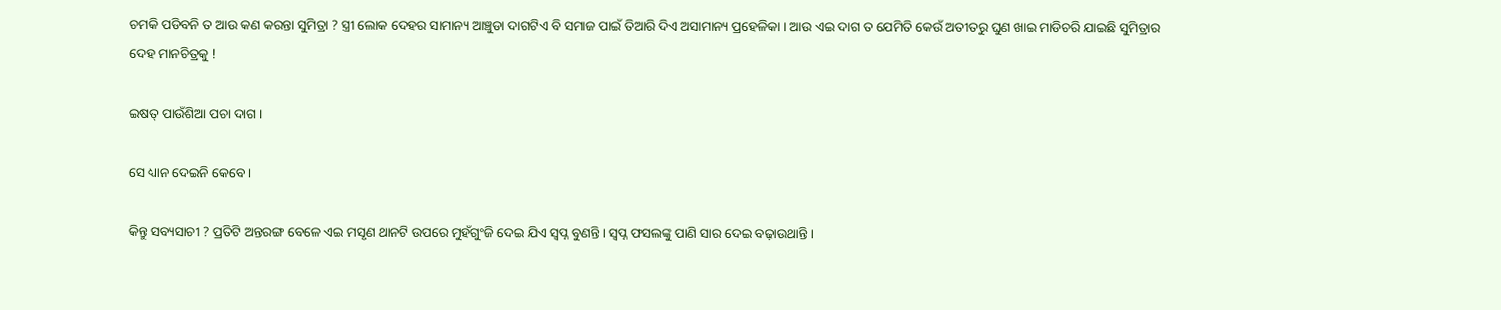ଚମକି ପଡିବନି ତ ଆଉ କଣ କରନ୍ତା ସୁମିତ୍ରା ? ସ୍ତ୍ରୀ ଲୋକ ଦେହର ସାମାନ୍ୟ ଆଞ୍ଚୁଡା ଦାଗଟିଏ ବି ସମାଜ ପାଇଁ ତିଆରି ଦିଏ ଅସାମାନ୍ୟ ପ୍ରହେଳିକା । ଆଉ ଏଇ ଦାଗ ତ ଯେମିତି କେଉଁ ଅତୀତରୁ ଘୁଣ ଖାଇ ମାଡିଚରି ଯାଇଛି ସୁମିତ୍ରାର ଦେହ ମାନଚିତ୍ରକୁ !

ଇଷତ୍ ପାଉଁଶିଆ ପଚା ଦାଗ ।

ସେ ଧ୍ୟାନ ଦେଇନି କେବେ ।

କିନ୍ତୁ ସବ୍ୟସାଚୀ ? ପ୍ରତିଟି ଅନ୍ତରଙ୍ଗ ବେଳେ ଏଇ ମସୃଣ ଥାନଟି ଉପରେ ମୁହଁଗୁଂଜି ଦେଇ ଯିଏ ସ୍ୱପ୍ନ ବୁଣନ୍ତି । ସ୍ୱପ୍ନ ଫସଲଙ୍କୁ ପାଣି ସାର ଦେଇ ବଢ଼ାଉଥାନ୍ତି ।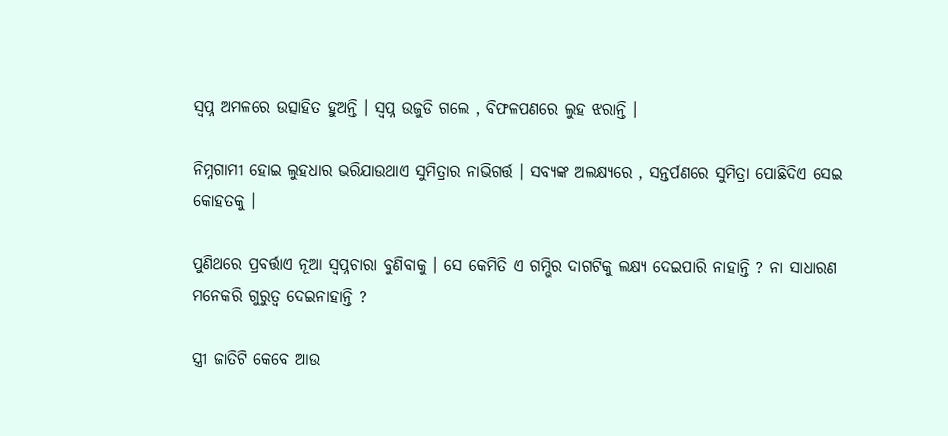ସ୍ୱପ୍ନ ଅମଳରେ ଉତ୍ସାହିତ ହୁଅନ୍ତି । ସ୍ୱପ୍ନ ଉଜୁଡି ଗଲେ , ବିଫଳପଣରେ ଲୁହ ଝରାନ୍ତି ।

ନିମ୍ନଗାମୀ ହୋଇ ଲୁହଧାର ଭରିଯାଉଥାଏ ସୁମିତ୍ରାର ନାଭିଗର୍ତ୍ତ । ସବ୍ୟଙ୍କ ଅଲକ୍ଷ୍ୟରେ , ସନ୍ତର୍ପଣରେ ସୁମିତ୍ରା ପୋଛିଦିଏ ସେଇ କୋହତକୁ ।

ପୁଣିଥରେ ପ୍ରବର୍ତ୍ତାଏ ନୂଆ ସ୍ୱପ୍ନଚାରା ବୁଣିବାକୁ । ସେ କେମିତି ଏ ଗମ୍ଭିର ଦାଗଟିକୁ ଲକ୍ଷ୍ୟ ଦେଇପାରି ନାହାନ୍ତି ? ନା ସାଧାରଣ ମନେକରି ଗୁରୁତ୍ୱ ଦେଇନାହାନ୍ତି ?

ସ୍ତ୍ରୀ ଜାତିଟି କେବେ ଆଉ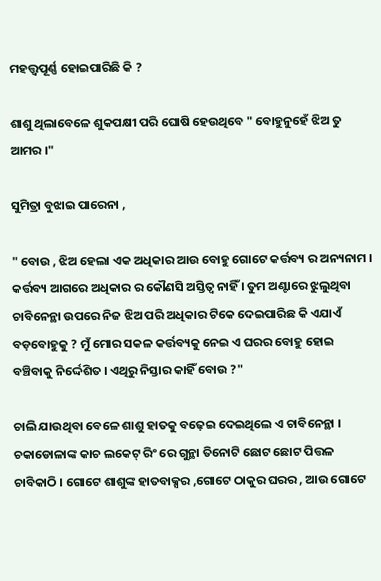ମହତ୍ତ୍ୱପୂର୍ଣ୍ଣ ହୋଇପାରିଛି କି ?

ଶାଶୁ ଥିଲାବେଳେ ଶୁକପକ୍ଷୀ ପରି ଘୋଷି ହେଉଥିବେ " ବୋହୁନୁହେଁ ଝିଅ ତୁ ଆମର ।"

ସୁମିତ୍ରା ବୁଝାଇ ପାରେନା ,

" ବୋଉ , ଝିଅ ହେଲା ଏକ ଅଧିକାର ଆଉ ବୋହୁ ଗୋଟେ କର୍ତ୍ତବ୍ୟ ର ଅନ୍ୟନାମ । କର୍ତ୍ତବ୍ୟ ଆଗରେ ଅଧିକାର ର କୌଣସି ଅସ୍ତିତ୍ବ ନାହିଁ । ତୁମ ଅଣ୍ଟାରେ ଝୁଲୁଥିବା ଚାବିନେନ୍ଥା ଉପରେ ନିଜ ଝିଅ ପରି ଅଧିକାର ଟିକେ ଦେଇପାରିଛ କି ଏଯାଏଁ ବଡ଼ବୋହୁକୁ ? ମୁଁ ମୋର ସକଳ କର୍ତ୍ତବ୍ୟକୁ ନେଇ ଏ ଘରର ବୋହୁ ହୋଇ ବଞ୍ଚିବାକୁ ନିର୍ଦ୍ଦେଶିତ । ଏଥିରୁ ନିସ୍ତାର କାହିଁ ବୋଉ ?"

ଚାଲି ଯାଉଥିବା ବେଳେ ଶାଶୁ ହାତକୁ ବଢ଼େଇ ଦେଇଥିଲେ ଏ ଚାବିନେନ୍ଥା । ଚକାଡୋଳାଙ୍କ କାଚ ଲକେଟ୍ ରିଂ ରେ ଗୁନ୍ଥା ତିନୋଟି ଛୋଟ ଛୋଟ ପିତ୍ତଳ ଚାବିକାଠି । ଗୋଟେ ଶାଶୁଙ୍କ ହାତବାକ୍ସର ,ଗୋଟେ ଠାକୁର ଘରର , ଆଉ ଗୋଟେ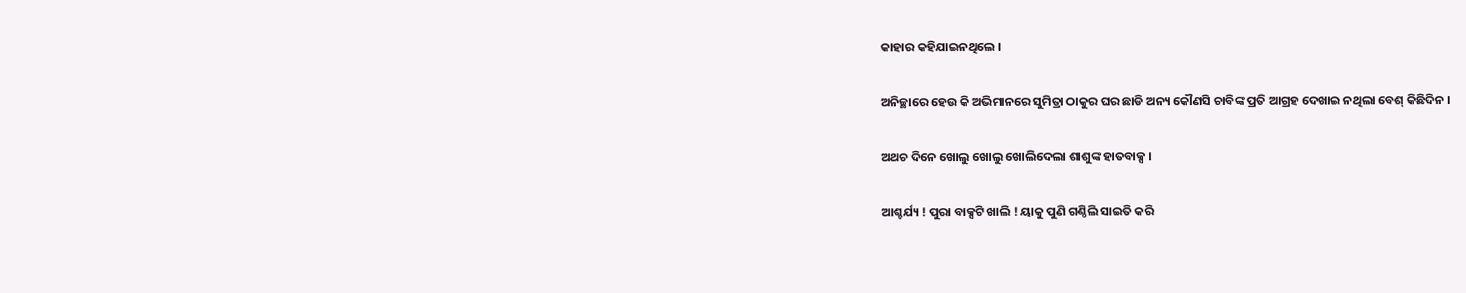କାହାର କହିଯାଇନଥିଲେ ।

ଅନିଚ୍ଛାରେ ହେଉ କି ଅଭିମାନରେ ସୁମିତ୍ରା ଠାକୁର ଘର ଛାଡି ଅନ୍ୟ କୌଣସି ଚାବିଙ୍କ ପ୍ରତି ଆଗ୍ରହ ଦେଖାଇ ନଥିଲା ବେଶ୍ କିଛିଦିନ ।

ଅଥଚ ଦିନେ ଖୋଲୁ ଖୋଲୁ ଖୋଲିଦେଲା ଶାଶୁଙ୍କ ହାତବାକ୍ସ ।

ଆଶ୍ଚର୍ଯ୍ୟ ! ପୁରା ବାକ୍ସଟି ଖାଲି ! ୟାକୁ ପୁଣି ଗଣ୍ଠିଲି ସାଇତି କରି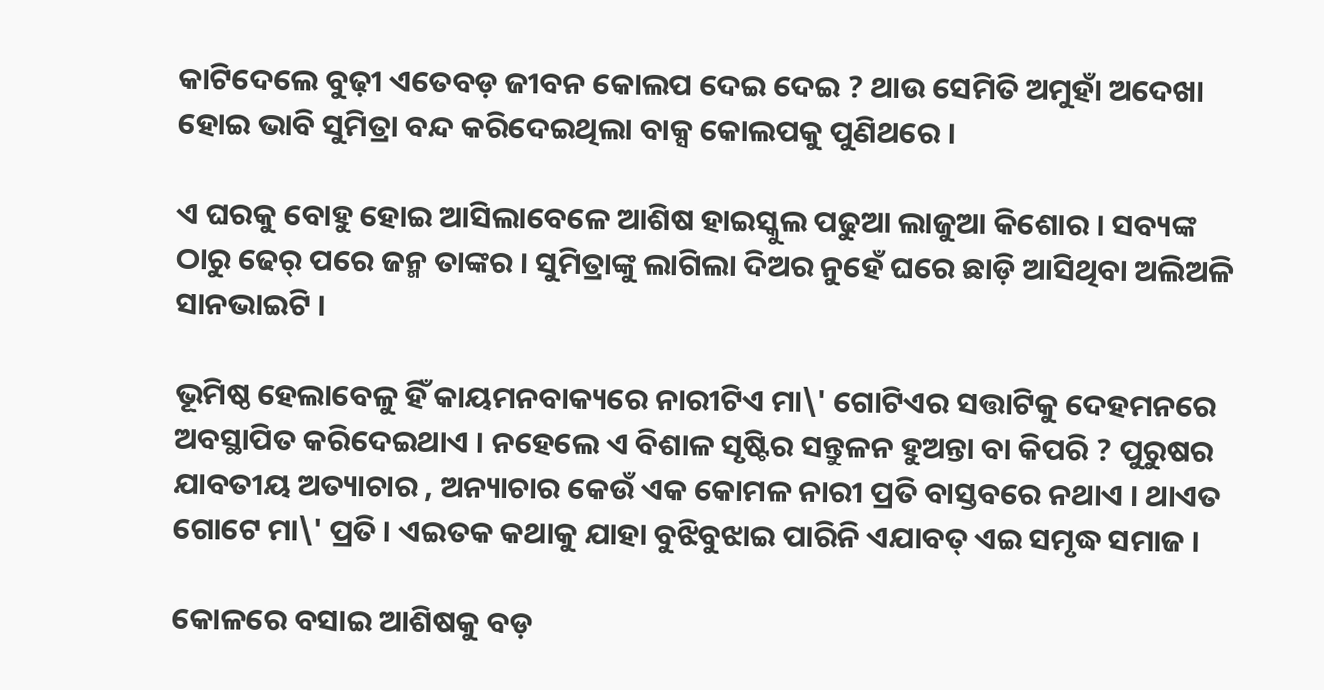କାଟିଦେଲେ ବୁଢ଼ୀ ଏତେବଡ଼ ଜୀବନ କୋଲପ ଦେଇ ଦେଇ ? ଥାଉ ସେମିତି ଅମୁହାଁ ଅଦେଖା ହୋଇ ଭାବି ସୁମିତ୍ରା ବନ୍ଦ କରିଦେଇଥିଲା ବାକ୍ସ କୋଲପକୁ ପୁଣିଥରେ ।

ଏ ଘରକୁ ବୋହୁ ହୋଇ ଆସିଲାବେଳେ ଆଶିଷ ହାଇସ୍କୁଲ ପଢୁଆ ଲାଜୁଆ କିଶୋର । ସବ୍ୟଙ୍କ ଠାରୁ ଢେର୍ ପରେ ଜନ୍ମ ତାଙ୍କର । ସୁମିତ୍ରାଙ୍କୁ ଲାଗିଲା ଦିଅର ନୁହେଁ ଘରେ ଛାଡ଼ି ଆସିଥିବା ଅଲିଅଳି ସାନଭାଇଟି ।

ଭୂମିଷ୍ଠ ହେଲାବେଳୁ ହିଁ କାୟମନବାକ୍ୟରେ ନାରୀଟିଏ ମା\' ଗୋଟିଏର ସତ୍ତାଟିକୁ ଦେହମନରେ ଅବସ୍ଥାପିତ କରିଦେଇଥାଏ । ନହେଲେ ଏ ବିଶାଳ ସୃଷ୍ଟିର ସନ୍ତୁଳନ ହୁଅନ୍ତା ବା କିପରି ? ପୁରୁଷର ଯାବତୀୟ ଅତ୍ୟାଚାର , ଅନ୍ୟାଚାର କେଉଁ ଏକ କୋମଳ ନାରୀ ପ୍ରତି ବାସ୍ତବରେ ନଥାଏ । ଥାଏତ ଗୋଟେ ମା\' ପ୍ରତି । ଏଇତକ କଥାକୁ ଯାହା ବୁଝିବୁଝାଇ ପାରିନି ଏଯାବତ୍ ଏଇ ସମୃଦ୍ଧ ସମାଜ ।

କୋଳରେ ବସାଇ ଆଶିଷକୁ ବଡ଼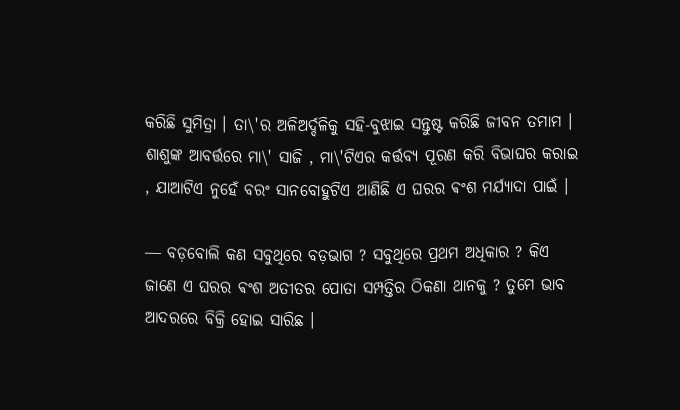କରିଛି ସୁମିତ୍ରା । ତା\'ର ଅଳିଅର୍ଦ୍ଦଳିକୁ ସହି-ବୁଝାଇ ସନ୍ତୁଷ୍ଟ କରିଛି ଜୀବନ ତମାମ । ଶାଶୁଙ୍କ ଆବର୍ତ୍ତରେ ମା\' ସାଜି , ମା\'ଟିଏର କର୍ତ୍ତବ୍ୟ ପୂରଣ କରି ବିଭାଘର କରାଇ , ଯାଆଟିଏ ନୁହେଁ ବରଂ ସାନବୋହୁଟିଏ ଆଣିଛି ଏ ଘରର ଵଂଶ ମର୍ଯ୍ୟାଦା ପାଇଁ ।

― ବଡ଼ବୋଲି କଣ ସବୁଥିରେ ବଡ଼ଭାଗ ? ସବୁଥିରେ ପ୍ରଥମ ଅଧିକାର ? କିଏ ଜାଣେ ଏ ଘରର ଵଂଶ ଅତୀତର ପୋତା ସମ୍ପତ୍ତିର ଠିକଣା ଥାନକୁ ? ତୁମେ ଭାବ ଆଦରରେ ବିକ୍ରି ହୋଇ ସାରିଛ ।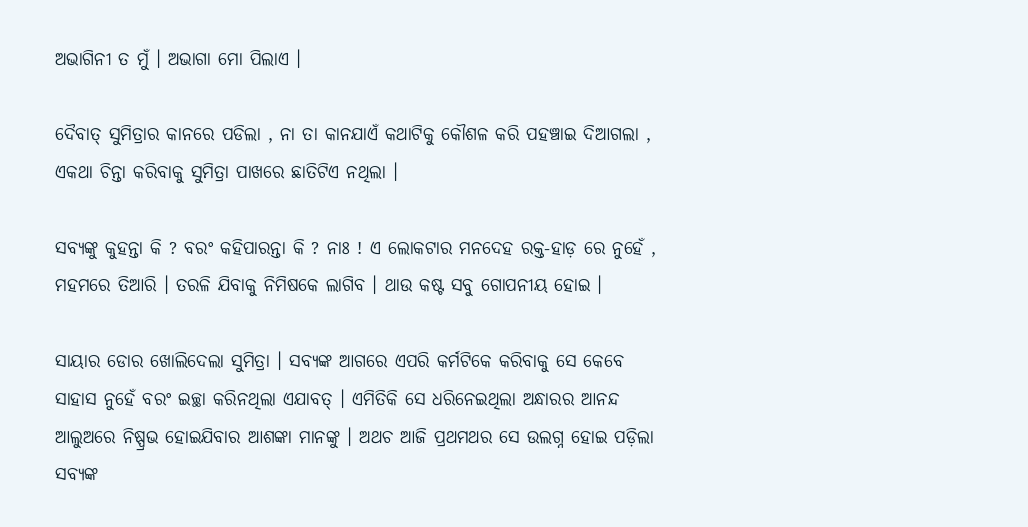ଅଭାଗିନୀ ତ ମୁଁ । ଅଭାଗା ମୋ ପିଲାଏ ।

ଦୈବାତ୍ ସୁମିତ୍ରାର କାନରେ ପଡିଲା , ନା ତା କାନଯାଏଁ କଥାଟିକୁ କୌଶଳ କରି ପହଞ୍ଚାଇ ଦିଆଗଲା , ଏକଥା ଚିନ୍ତା କରିବାକୁ ସୁମିତ୍ରା ପାଖରେ ଛାତିଟିଏ ନଥିଲା ।

ସବ୍ୟଙ୍କୁ କୁହନ୍ତା କି ? ବରଂ କହିପାରନ୍ତା କି ? ନାଃ ! ଏ ଲୋକଟାର ମନଦେହ ରକ୍ତ-ହାଡ଼ ରେ ନୁହେଁ , ମହମରେ ତିଆରି । ତରଳି ଯିବାକୁ ନିମିଷକେ ଲାଗିବ । ଥାଉ କଷ୍ଟ ସବୁ ଗୋପନୀୟ ହୋଇ ।

ସାୟାର ଡୋର ଖୋଲିଦେଲା ସୁମିତ୍ରା । ସବ୍ୟଙ୍କ ଆଗରେ ଏପରି କର୍ମଟିକେ କରିବାକୁ ସେ କେବେ ସାହାସ ନୁହେଁ ବରଂ ଇଚ୍ଛା କରିନଥିଲା ଏଯାବତ୍ । ଏମିତିକି ସେ ଧରିନେଇଥିଲା ଅନ୍ଧାରର ଆନନ୍ଦ ଆଲୁଅରେ ନିଷ୍ପ୍ରଭ ହୋଇଯିବାର ଆଶଙ୍କା ମାନଙ୍କୁ । ଅଥଚ ଆଜି ପ୍ରଥମଥର ସେ ଉଲଗ୍ନ ହୋଇ ପଡ଼ିଲା ସବ୍ୟଙ୍କ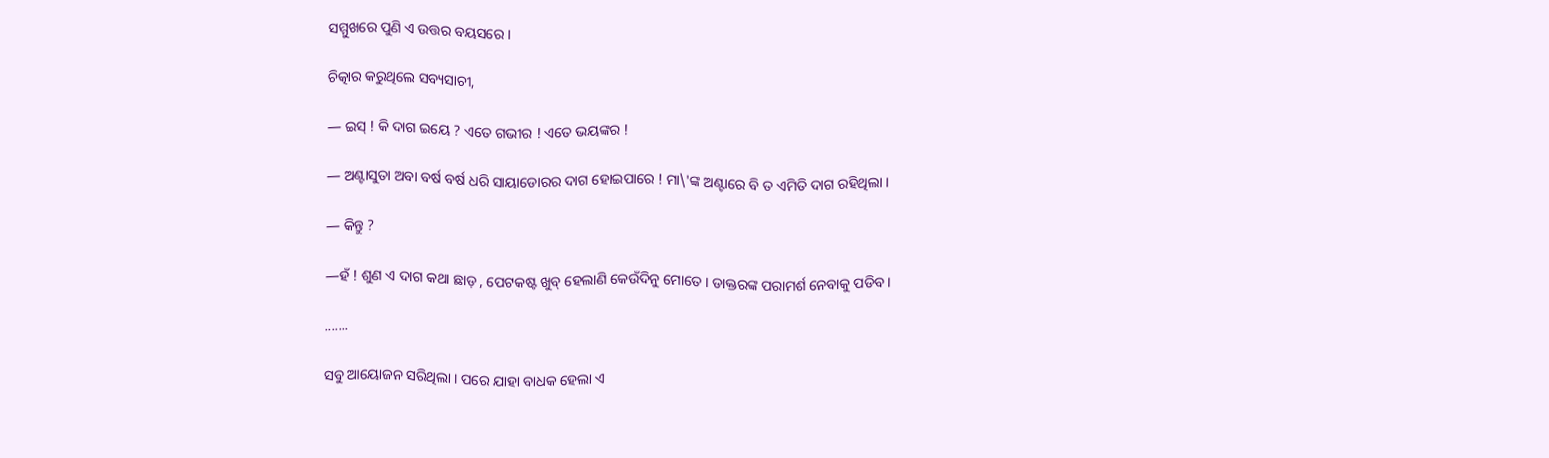ସମ୍ମୁଖରେ ପୁଣି ଏ ଉତ୍ତର ବୟସରେ ।

ଚିତ୍କାର କରୁଥିଲେ ସବ୍ୟସାଚୀ,

― ଇସ୍ ! କି ଦାଗ ଇୟେ ? ଏତେ ଗଭୀର ! ଏତେ ଭୟଙ୍କର !

― ଅଣ୍ଟାସୁତା ଅବା ବର୍ଷ ବର୍ଷ ଧରି ସାୟାଡୋରର ଦାଗ ହୋଇପାରେ ! ମା\'ଙ୍କ ଅଣ୍ଟାରେ ବି ତ ଏମିତି ଦାଗ ରହିଥିଲା ।

― କିନ୍ତୁ ?

―ହଁ ! ଶୁଣ ଏ ଦାଗ କଥା ଛାଡ଼ , ପେଟକଷ୍ଟ ଖୁବ୍ ହେଲାଣି କେଉଁଦିନୁ ମୋତେ । ଡାକ୍ତରଙ୍କ ପରାମର୍ଶ ନେବାକୁ ପଡିବ।

.......

ସବୁ ଆୟୋଜନ ସରିଥିଲା । ପରେ ଯାହା ବାଧକ ହେଲା ଏ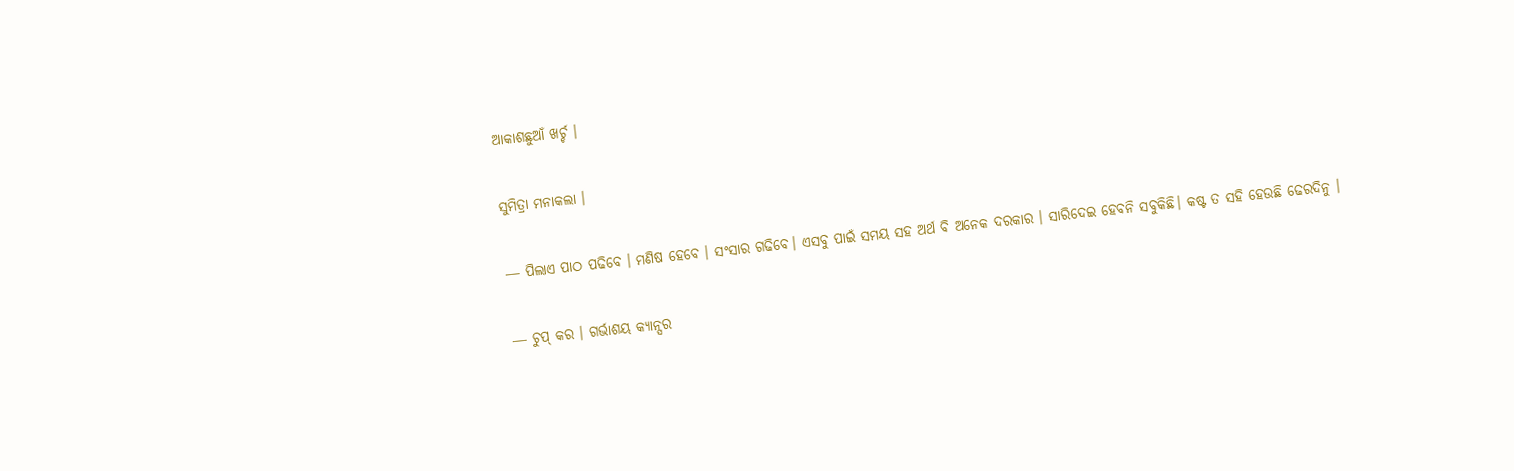ଆକାଶଛୁଆଁ ଖର୍ଚ୍ଚ ।

ସୁମିତ୍ରା ମନାକଲା ।

― ପିଲାଏ ପାଠ ପଢିବେ । ମଣିଷ ହେବେ । ସଂସାର ଗଢିବେ। ଏସବୁ ପାଇଁ ସମୟ ସହ ଅର୍ଥ ବି ଅନେକ ଦରକାର । ସାରିଦେଇ ହେବନି ସବୁକିଛି। କଷ୍ଟ ତ ସହି ହେଉଛି ଢେରଦିନୁ ।

― ଚୁପ୍ କର । ଗର୍ଭାଶୟ କ୍ୟାନ୍ସର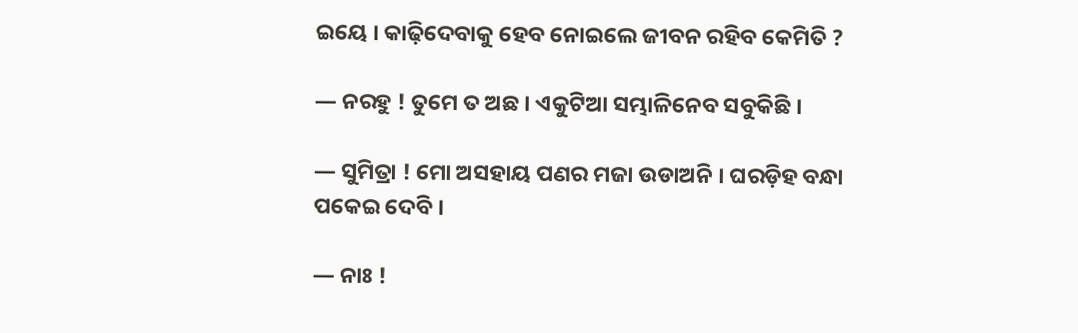ଇୟେ । କାଢ଼ିଦେବାକୁ ହେବ ନୋଇଲେ ଜୀବନ ରହିବ କେମିତି ?

― ନରହୁ ! ତୁମେ ତ ଅଛ । ଏକୁଟିଆ ସମ୍ଭାଳିନେବ ସବୁକିଛି ।

― ସୁମିତ୍ରା ! ମୋ ଅସହାୟ ପଣର ମଜା ଉଡାଅନି । ଘରଡ଼ିହ ବନ୍ଧା ପକେଇ ଦେବି ।

― ନାଃ !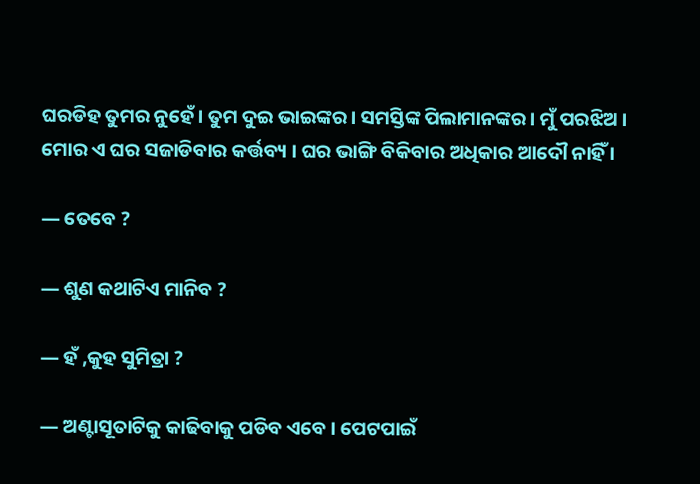ଘରଡିହ ତୁମର ନୁହେଁ । ତୁମ ଦୁଇ ଭାଇଙ୍କର । ସମସ୍ତିଙ୍କ ପିଲାମାନଙ୍କର । ମୁଁ ପରଝିଅ । ମୋର ଏ ଘର ସଜାଡିବାର କର୍ତ୍ତବ୍ୟ । ଘର ଭାଙ୍ଗି ବିକିବାର ଅଧିକାର ଆଦୌ ନାହିଁ ।

― ତେବେ ?

― ଶୁଣ କଥାଟିଏ ମାନିବ ?

― ହଁ ,କୁହ ସୁମିତ୍ରା ?

― ଅଣ୍ଟାସୂତାଟିକୁ କାଢିବାକୁ ପଡିବ ଏବେ । ପେଟପାଇଁ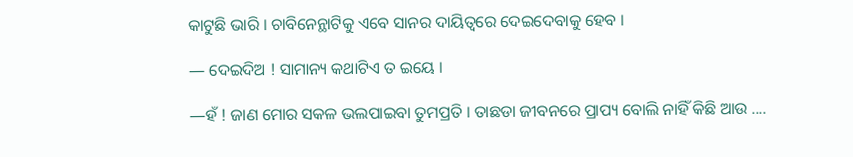କାଟୁଛି ଭାରି । ଚାବିନେନ୍ଥାଟିକୁ ଏବେ ସାନର ଦାୟିତ୍ୱରେ ଦେଇଦେବାକୁ ହେବ ।

― ଦେଇଦିଅ ! ସାମାନ୍ୟ କଥାଟିଏ ତ ଇୟେ ।

―ହଁ ! ଜାଣ ମୋର ସକଳ ଭଲପାଇବା ତୁମପ୍ରତି । ତାଛଡା ଜୀବନରେ ପ୍ରାପ୍ୟ ବୋଲି ନାହିଁ କିଛି ଆଉ ....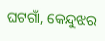ଘଟଗାଁ, କେନ୍ଦୁଝର